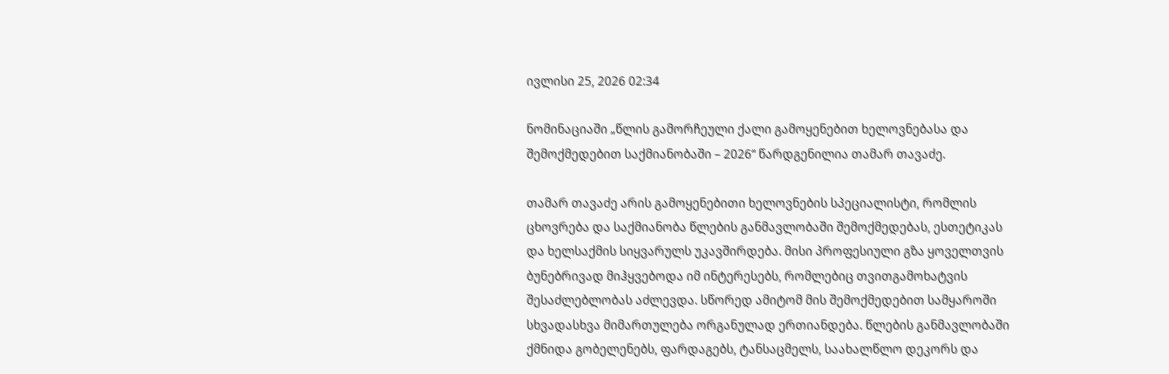ივლისი 25, 2026 02:34

ნომინაციაში „წლის გამორჩეული ქალი გამოყენებით ხელოვნებასა და შემოქმედებით საქმიანობაში – 2026“ წარდგენილია თამარ თავაძე.

თამარ თავაძე არის გამოყენებითი ხელოვნების სპეციალისტი, რომლის ცხოვრება და საქმიანობა წლების განმავლობაში შემოქმედებას, ესთეტიკას და ხელსაქმის სიყვარულს უკავშირდება. მისი პროფესიული გზა ყოველთვის ბუნებრივად მიჰყვებოდა იმ ინტერესებს, რომლებიც თვითგამოხატვის შესაძლებლობას აძლევდა. სწორედ ამიტომ მის შემოქმედებით სამყაროში სხვადასხვა მიმართულება ორგანულად ერთიანდება. წლების განმავლობაში ქმნიდა გობელენებს, ფარდაგებს, ტანსაცმელს, საახალწლო დეკორს და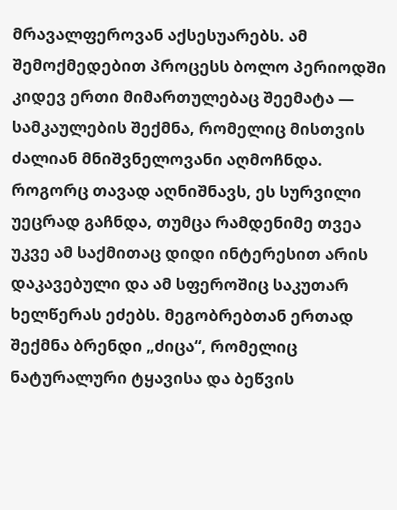მრავალფეროვან აქსესუარებს. ამ შემოქმედებით პროცესს ბოლო პერიოდში კიდევ ერთი მიმართულებაც შეემატა — სამკაულების შექმნა, რომელიც მისთვის ძალიან მნიშვნელოვანი აღმოჩნდა. როგორც თავად აღნიშნავს, ეს სურვილი უეცრად გაჩნდა, თუმცა რამდენიმე თვეა უკვე ამ საქმითაც დიდი ინტერესით არის დაკავებული და ამ სფეროშიც საკუთარ ხელწერას ეძებს. მეგობრებთან ერთად შექმნა ბრენდი „ძიცა“, რომელიც ნატურალური ტყავისა და ბეწვის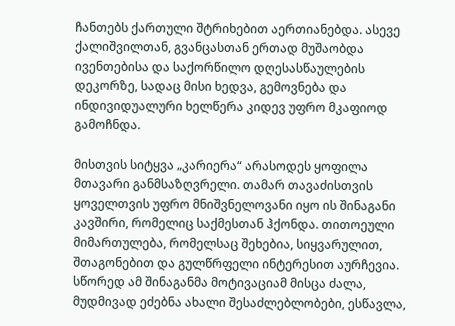ჩანთებს ქართული შტრიხებით აერთიანებდა. ასევე ქალიშვილთან, გვანცასთან ერთად მუშაობდა ივენთებისა და საქორწილო დღესასწაულების დეკორზე, სადაც მისი ხედვა, გემოვნება და ინდივიდუალური ხელწერა კიდევ უფრო მკაფიოდ გამოჩნდა.

მისთვის სიტყვა „კარიერა“ არასოდეს ყოფილა მთავარი განმსაზღვრელი. თამარ თავაძისთვის ყოველთვის უფრო მნიშვნელოვანი იყო ის შინაგანი კავშირი, რომელიც საქმესთან ჰქონდა. თითოეული მიმართულება, რომელსაც შეხებია, სიყვარულით, შთაგონებით და გულწრფელი ინტერესით აურჩევია. სწორედ ამ შინაგანმა მოტივაციამ მისცა ძალა, მუდმივად ეძებნა ახალი შესაძლებლობები, ესწავლა,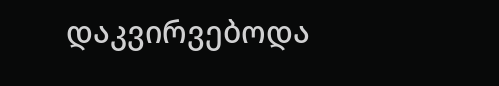დაკვირვებოდა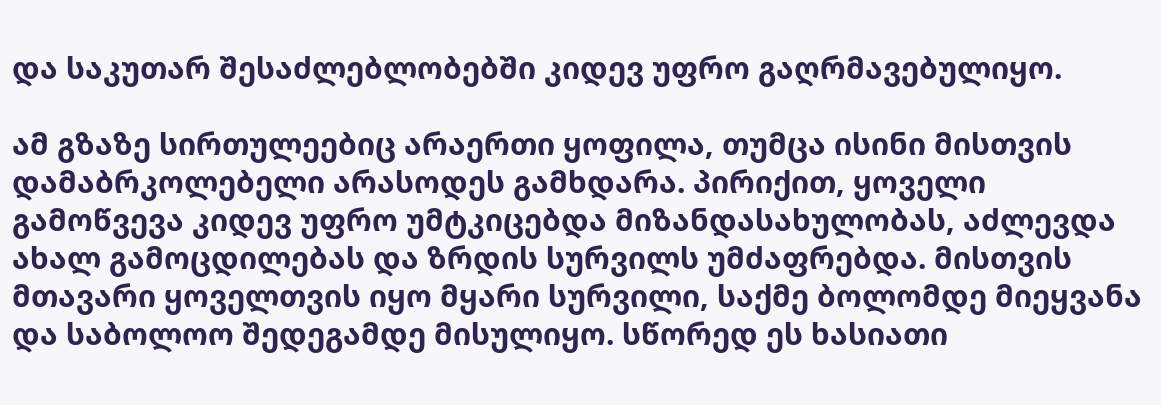და საკუთარ შესაძლებლობებში კიდევ უფრო გაღრმავებულიყო.

ამ გზაზე სირთულეებიც არაერთი ყოფილა, თუმცა ისინი მისთვის დამაბრკოლებელი არასოდეს გამხდარა. პირიქით, ყოველი გამოწვევა კიდევ უფრო უმტკიცებდა მიზანდასახულობას, აძლევდა ახალ გამოცდილებას და ზრდის სურვილს უმძაფრებდა. მისთვის მთავარი ყოველთვის იყო მყარი სურვილი, საქმე ბოლომდე მიეყვანა და საბოლოო შედეგამდე მისულიყო. სწორედ ეს ხასიათი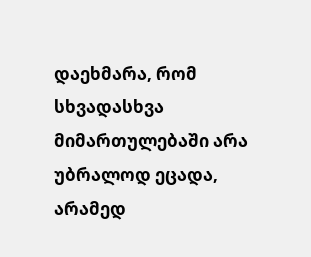დაეხმარა, რომ სხვადასხვა მიმართულებაში არა უბრალოდ ეცადა, არამედ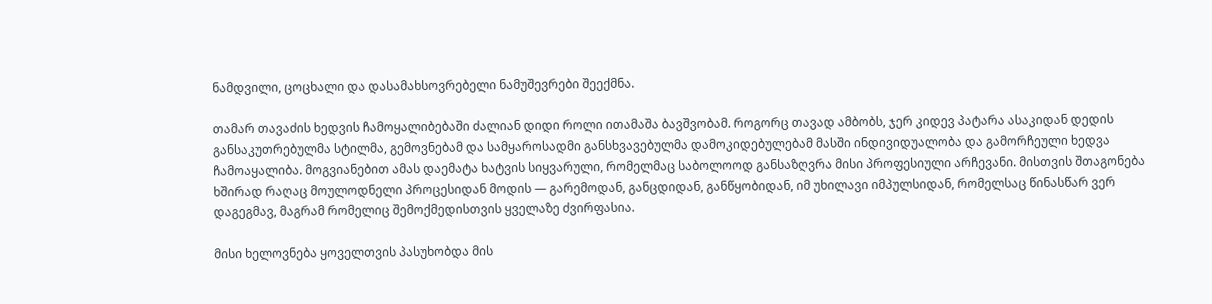ნამდვილი, ცოცხალი და დასამახსოვრებელი ნამუშევრები შეექმნა.

თამარ თავაძის ხედვის ჩამოყალიბებაში ძალიან დიდი როლი ითამაშა ბავშვობამ. როგორც თავად ამბობს, ჯერ კიდევ პატარა ასაკიდან დედის განსაკუთრებულმა სტილმა, გემოვნებამ და სამყაროსადმი განსხვავებულმა დამოკიდებულებამ მასში ინდივიდუალობა და გამორჩეული ხედვა ჩამოაყალიბა. მოგვიანებით ამას დაემატა ხატვის სიყვარული, რომელმაც საბოლოოდ განსაზღვრა მისი პროფესიული არჩევანი. მისთვის შთაგონება ხშირად რაღაც მოულოდნელი პროცესიდან მოდის — გარემოდან, განცდიდან, განწყობიდან, იმ უხილავი იმპულსიდან, რომელსაც წინასწარ ვერ დაგეგმავ, მაგრამ რომელიც შემოქმედისთვის ყველაზე ძვირფასია.

მისი ხელოვნება ყოველთვის პასუხობდა მის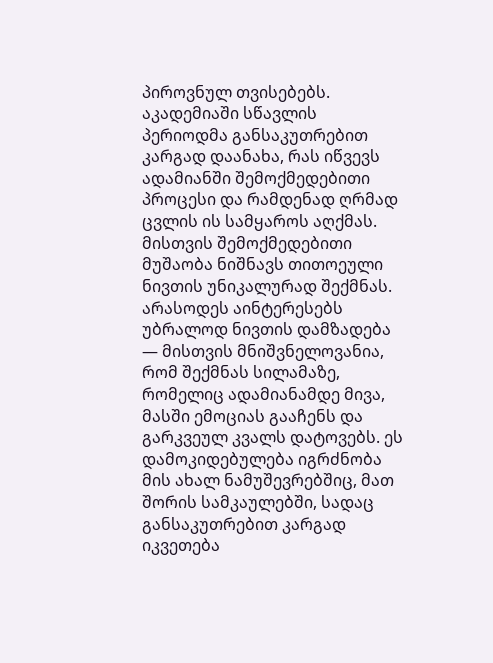პიროვნულ თვისებებს. აკადემიაში სწავლის პერიოდმა განსაკუთრებით კარგად დაანახა, რას იწვევს ადამიანში შემოქმედებითი პროცესი და რამდენად ღრმად ცვლის ის სამყაროს აღქმას. მისთვის შემოქმედებითი მუშაობა ნიშნავს თითოეული ნივთის უნიკალურად შექმნას. არასოდეს აინტერესებს უბრალოდ ნივთის დამზადება — მისთვის მნიშვნელოვანია, რომ შექმნას სილამაზე, რომელიც ადამიანამდე მივა, მასში ემოციას გააჩენს და გარკვეულ კვალს დატოვებს. ეს დამოკიდებულება იგრძნობა მის ახალ ნამუშევრებშიც, მათ შორის სამკაულებში, სადაც განსაკუთრებით კარგად იკვეთება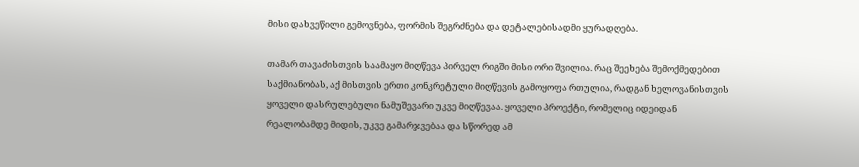მისი დახვეწილი გემოვნება, ფორმის შეგრძნება და დეტალებისადმი ყურადღება.

თამარ თავაძისთვის საამაყო მიღწევა პირველ რიგში მისი ორი შვილია. რაც შეეხება შემოქმედებით საქმიანობას, აქ მისთვის ერთი კონკრეტული მიღწევის გამოყოფა რთულია, რადგან ხელოვანისთვის ყოველი დასრულებული ნამუშევარი უკვე მიღწევაა. ყოველი პროექტი, რომელიც იდეიდან რეალობამდე მიდის, უკვე გამარჯვებაა და სწორედ ამ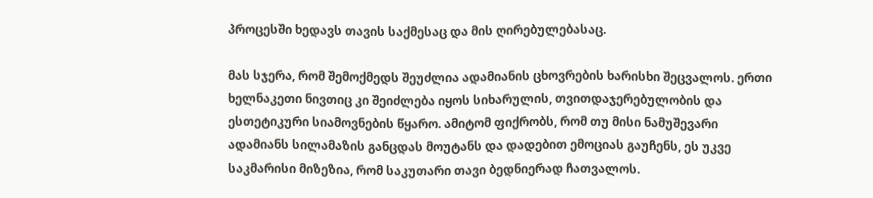პროცესში ხედავს თავის საქმესაც და მის ღირებულებასაც.

მას სჯერა, რომ შემოქმედს შეუძლია ადამიანის ცხოვრების ხარისხი შეცვალოს. ერთი ხელნაკეთი ნივთიც კი შეიძლება იყოს სიხარულის, თვითდაჯერებულობის და ესთეტიკური სიამოვნების წყარო. ამიტომ ფიქრობს, რომ თუ მისი ნამუშევარი ადამიანს სილამაზის განცდას მოუტანს და დადებით ემოციას გაუჩენს, ეს უკვე საკმარისი მიზეზია, რომ საკუთარი თავი ბედნიერად ჩათვალოს.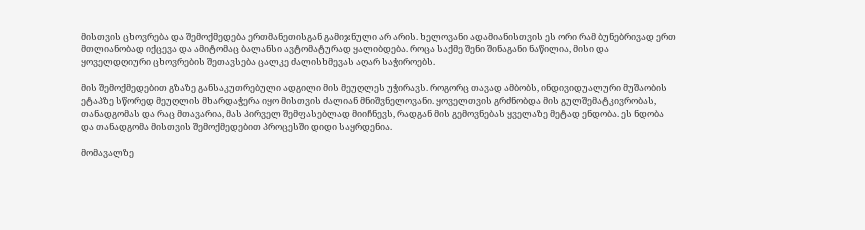მისთვის ცხოვრება და შემოქმედება ერთმანეთისგან გამიჯნული არ არის. ხელოვანი ადამიანისთვის ეს ორი რამ ბუნებრივად ერთ მთლიანობად იქცევა და ამიტომაც ბალანსი ავტომატურად ყალიბდება. როცა საქმე შენი შინაგანი ნაწილია, მისი და ყოველდღიური ცხოვრების შეთავსება ცალკე ძალისხმევას აღარ საჭიროებს.

მის შემოქმედებით გზაზე განსაკუთრებული ადგილი მის მეუღლეს უჭირავს. როგორც თავად ამბობს, ინდივიდუალური მუშაობის ეტაპზე სწორედ მეუღლის მხარდაჭერა იყო მისთვის ძალიან მნიშვნელოვანი. ყოველთვის გრძნობდა მის გულშემატკივრობას, თანადგომას და რაც მთავარია, მას პირველ შემფასებლად მიიჩნევს, რადგან მის გემოვნებას ყველაზე მეტად ენდობა. ეს ნდობა და თანადგომა მისთვის შემოქმედებით პროცესში დიდი საყრდენია.

მომავალზე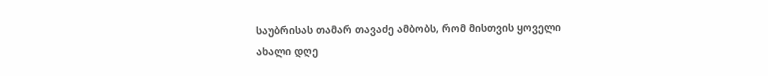საუბრისას თამარ თავაძე ამბობს, რომ მისთვის ყოველი ახალი დღე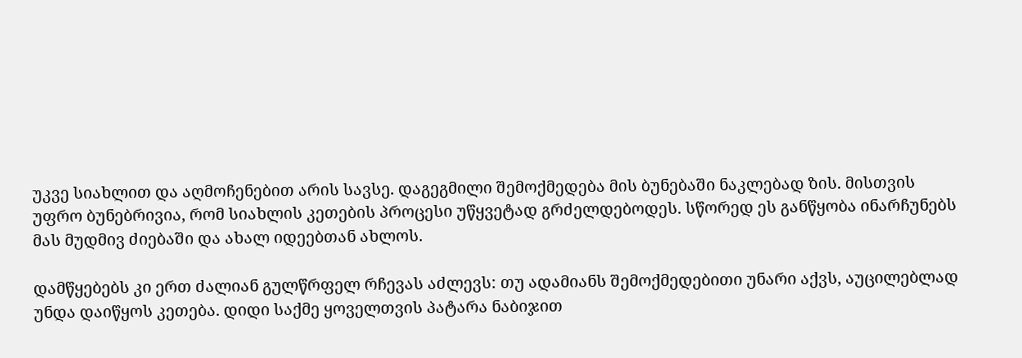უკვე სიახლით და აღმოჩენებით არის სავსე. დაგეგმილი შემოქმედება მის ბუნებაში ნაკლებად ზის. მისთვის უფრო ბუნებრივია, რომ სიახლის კეთების პროცესი უწყვეტად გრძელდებოდეს. სწორედ ეს განწყობა ინარჩუნებს მას მუდმივ ძიებაში და ახალ იდეებთან ახლოს.

დამწყებებს კი ერთ ძალიან გულწრფელ რჩევას აძლევს: თუ ადამიანს შემოქმედებითი უნარი აქვს, აუცილებლად უნდა დაიწყოს კეთება. დიდი საქმე ყოველთვის პატარა ნაბიჯით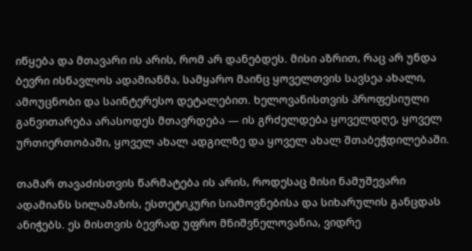იწყება და მთავარი ის არის, რომ არ დანებდეს. მისი აზრით, რაც არ უნდა ბევრი ისწავლოს ადამიანმა, სამყარო მაინც ყოველთვის სავსეა ახალი, ამოუცნობი და საინტერესო დეტალებით. ხელოვანისთვის პროფესიული განვითარება არასოდეს მთავრდება — ის გრძელდება ყოველდღე, ყოველ ურთიერთობაში, ყოველ ახალ ადგილზე და ყოველ ახალ შთაბეჭდილებაში.

თამარ თავაძისთვის წარმატება ის არის, როდესაც მისი ნამუშევარი ადამიანს სილამაზის, ესთეტიკური სიამოვნებისა და სიხარულის განცდას ანიჭებს. ეს მისთვის ბევრად უფრო მნიშვნელოვანია, ვიდრე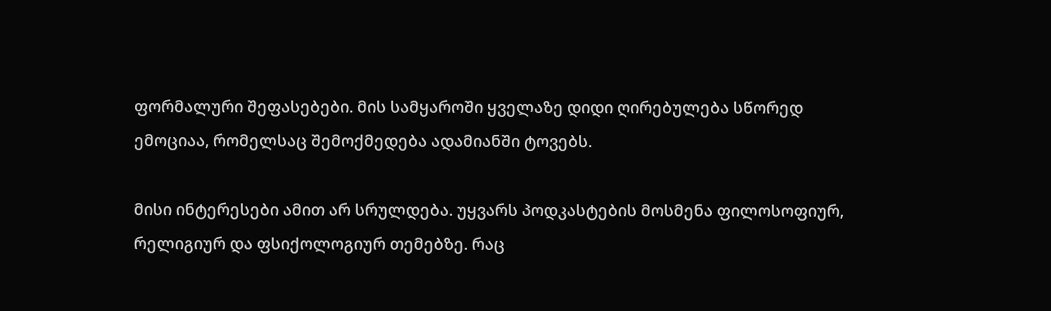ფორმალური შეფასებები. მის სამყაროში ყველაზე დიდი ღირებულება სწორედ ემოციაა, რომელსაც შემოქმედება ადამიანში ტოვებს.

მისი ინტერესები ამით არ სრულდება. უყვარს პოდკასტების მოსმენა ფილოსოფიურ, რელიგიურ და ფსიქოლოგიურ თემებზე. რაც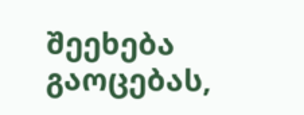შეეხება გაოცებას,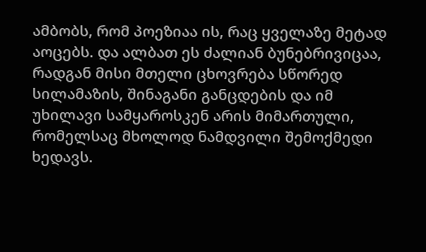ამბობს, რომ პოეზიაა ის, რაც ყველაზე მეტად აოცებს. და ალბათ ეს ძალიან ბუნებრივიცაა, რადგან მისი მთელი ცხოვრება სწორედ სილამაზის, შინაგანი განცდების და იმ უხილავი სამყაროსკენ არის მიმართული, რომელსაც მხოლოდ ნამდვილი შემოქმედი ხედავს.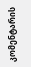კომენტარის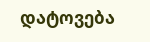დატოვება